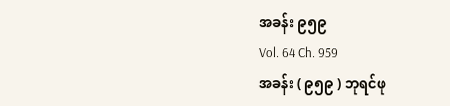အခန်း ၉၅၉
Vol. 64 Ch. 959
အခန်း ( ၉၅၉ ) ဘုရင်ဖု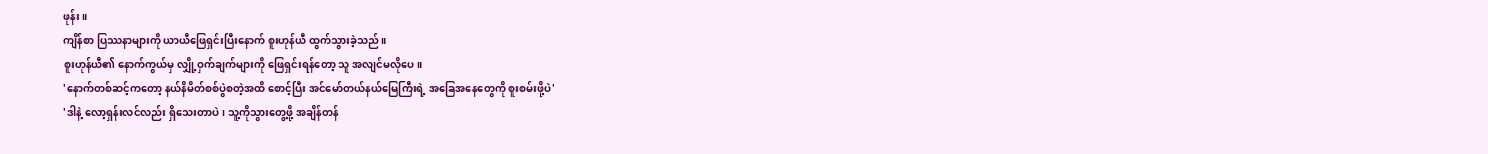ဖုန်း။
ကျိန်စာ ပြဿနာများကို ယာယီဖြေရှင်းပြီးနောက် စူးဟုန်ယီ ထွက်သွားခဲ့သည်။
စူးဟုန်ယီ၏ နောက်ကွယ်မှ လျှို့ဝှက်ချက်များကို ဖြေရှင်းရန်တော့ သူ အလျင်မလိုပေ။
'နောက်တစ်ဆင့်ကတော့ နယ်နိမိတ်စစ်ပွဲစတဲ့အထိ စောင့်ပြီး အင်မော်တယ်နယ်မြေကြီးရဲ့ အခြေအနေတွေကို စူးစမ်းဖို့ပဲ'
'ဒါနဲ့ လော့ရှန်းလင်လည်း ရှိသေးတာပဲ၊ သူ့ကိုသွားတွေ့ဖို့ အချိန်တန်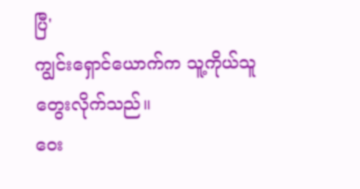ပြီ'
ကျွင်းရှောင်ယောက်က သူ့ကိုယ်သူ တွေးလိုက်သည်။
ဝေး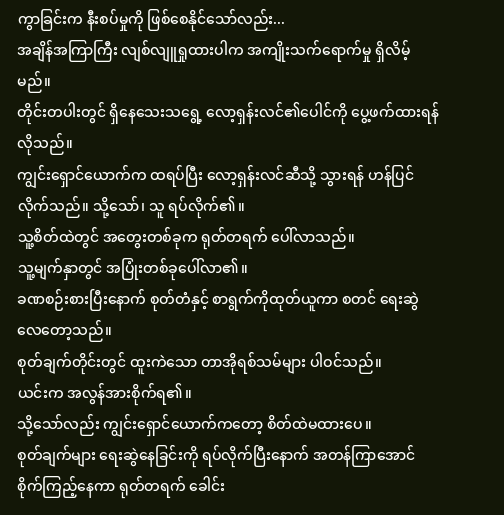ကွာခြင်းက နီးစပ်မှုကို ဖြစ်စေနိုင်သော်လည်း...
အချိန်အကြာကြီး လျစ်လျူရှုထားပါက အကျိုးသက်ရောက်မှု ရှိလိမ့်မည်။
တိုင်းတပါးတွင် ရှိနေသေးသရွေ့ လော့ရှန်းလင်၏ပေါင်ကို ပွေ့ဖက်ထားရန် လိုသည်။
ကျွင်းရှောင်ယောက်က ထရပ်ပြီး လော့ရှန်းလင်ဆီသို့ သွားရန် ဟန်ပြင်လိုက်သည်။ သို့သော်၊ သူ ရပ်လိုက်၏။
သူ့စိတ်ထဲတွင် အတွေးတစ်ခုက ရုတ်တရက် ပေါ်လာသည်။
သူ့မျက်နှာတွင် အပြုံးတစ်ခုပေါ်လာ၏။
ခဏစဉ်းစားပြီးနောက် စုတ်တံနှင့် စာရွက်ကိုထုတ်ယူကာ စတင် ရေးဆွဲလေတော့သည်။
စုတ်ချက်တိုင်းတွင် ထူးကဲသော တာအိုရစ်သမ်များ ပါဝင်သည်။
ယင်းက အလွန်အားစိုက်ရ၏။
သို့သော်လည်း ကျွင်းရှောင်ယောက်ကတော့ စိတ်ထဲမထားပေ။
စုတ်ချက်များ ရေးဆွဲနေခြင်းကို ရပ်လိုက်ပြီးနောက် အတန်ကြာအောင် စိုက်ကြည့်နေကာ ရုတ်တရက် ခေါင်း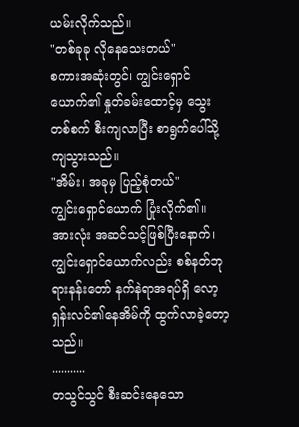ယမ်းလိုက်သည်။
"တစ်ခုခု လိုနေသေးတယ်"
စကားအဆုံးတွင်၊ ကျွင်းရှောင်ယောက်၏ နှုတ်ခမ်းထောင့်မှ သွေးတစ်စက် စီးကျလာပြီး စာရွက်ပေါ်သို့ ကျသွားသည်။
"အိမ်း၊ အခုမှ ပြည့်စုံတယ်"
ကျွင်းရှောင်ယောက် ပြုံးလိုက်၏။
အားလုံး အဆင်သင့်ဖြစ်ပြီးနောက်၊ ကျွင်းရှောင်ယောက်လည်း စစ်နတ်ဘုရားနန်းတော် နက်နဲရာအရပ်ရှိ လော့ရှန်းလင်၏နေအိမ်ကို ထွက်လာခဲ့တော့သည်။
...........
တသွင်သွင် စီးဆင်းနေသော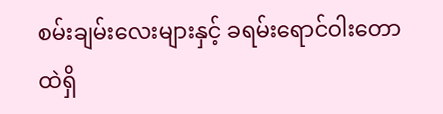စမ်းချမ်းလေးများနှင့် ခရမ်းရောင်ဝါးတောထဲရှိ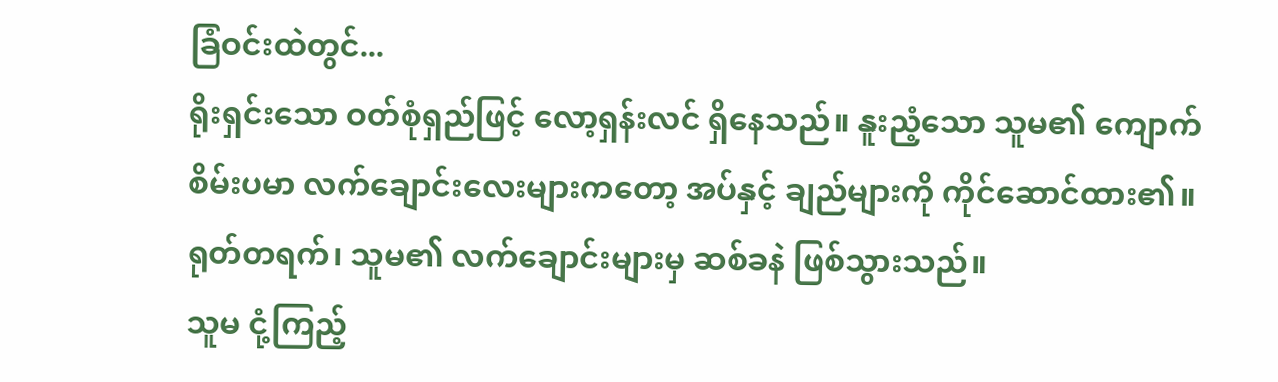ခြံဝင်းထဲတွင်...
ရိုးရှင်းသော ဝတ်စုံရှည်ဖြင့် လော့ရှန်းလင် ရှိနေသည်။ နူးညံ့သော သူမ၏ ကျောက်စိမ်းပမာ လက်ချောင်းလေးများကတော့ အပ်နှင့် ချည်များကို ကိုင်ဆောင်ထား၏။
ရုတ်တရက်၊ သူမ၏ လက်ချောင်းများမှ ဆစ်ခနဲ ဖြစ်သွားသည်။
သူမ ငုံ့ကြည့်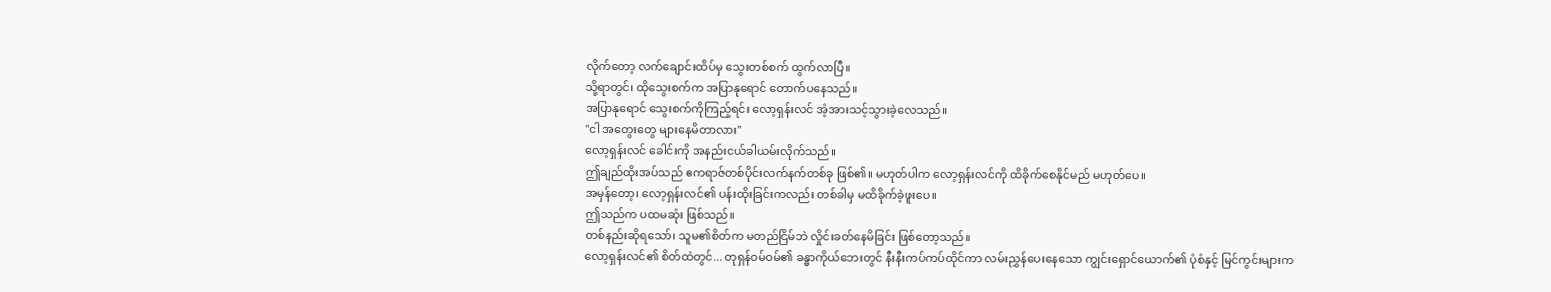လိုက်တော့ လက်ချောင်းထိပ်မှ သွေးတစ်စက် ထွက်လာပြီ။
သို့ရာတွင်၊ ထိုသွေးစက်က အပြာနုရောင် တောက်ပနေသည်။
အပြာနုရောင် သွေးစက်ကိုကြည့်ရင်း လော့ရှန်းလင် အံ့အားသင့်သွားခဲ့လေသည်။
"ငါ အတွေးတွေ များနေမိတာလား"
လော့ရှန်းလင် ခေါင်းကို အနည်းငယ်ခါယမ်းလိုက်သည်။
ဤချည်ထိုးအပ်သည် ဧကရာဇ်တစ်ပိုင်းလက်နက်တစ်ခု ဖြစ်၏။ မဟုတ်ပါက လော့ရှန်းလင်ကို ထိခိုက်စေနိုင်မည် မဟုတ်ပေ။
အမှန်တော့၊ လော့ရှန်းလင်၏ ပန်းထိုးခြင်းကလည်း တစ်ခါမှ မထိခိုက်ခဲ့ဖူးပေ။
ဤသည်က ပထမဆုံး ဖြစ်သည်။
တစ်နည်းဆိုရသော်၊ သူမ၏စိတ်က မတည်ငြိမ်ဘဲ လှိုင်းခတ်နေမိခြင်း ဖြစ်တော့သည်။
လော့ရှန်းလင်၏ စိတ်ထဲတွင်... တုရှန်ဝမ်ဝမ်၏ ခန္ဓာကိုယ်ဘေးတွင် နီးနီးကပ်ကပ်ထိုင်ကာ လမ်းညွှန်ပေးနေသော ကျွင်းရှောင်ယောက်၏ ပုံစံနှင့် မြင်ကွင်းများက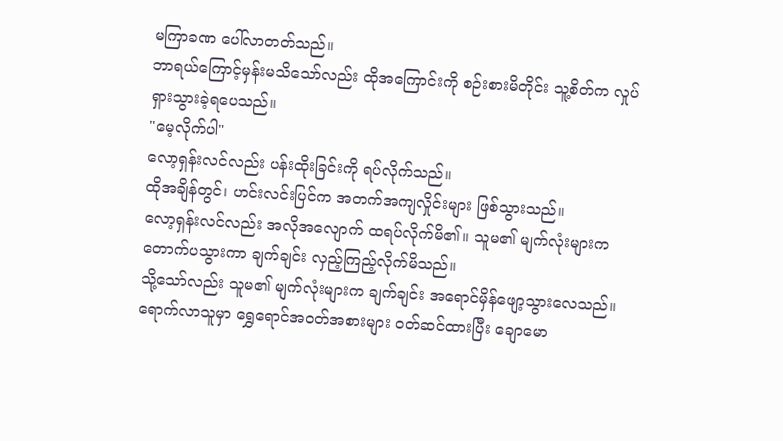မကြာခဏ ပေါ်လာတတ်သည်။
ဘာရယ်ကြောင့်မှန်းမသိသော်လည်း ထိုအကြောင်းကို စဉ်းစားမိတိုင်း သူ့စိတ်က လှုပ်ရှားသွားခဲ့ရပေသည်။
"မေ့လိုက်ပါ"
လော့ရှန်းလင်လည်း ပန်းထိုးခြင်းကို ရပ်လိုက်သည်။
ထိုအချိန်တွင်၊ ဟင်းလင်းပြင်က အတက်အကျလှိုင်းများ ဖြစ်သွားသည်။
လော့ရှန်းလင်လည်း အလိုအလျောက် ထရပ်လိုက်မိ၏။ သူမ၏ မျက်လုံးများက တောက်ပသွားကာ ချက်ချင်း လှည့်ကြည့်လိုက်မိသည်။
သို့သော်လည်း သူမ၏ မျက်လုံးများက ချက်ချင်း အရောင်မှိန်ဖျော့သွားလေသည်။
ရောက်လာသူမှာ ရွှေရောင်အဝတ်အစားများ ဝတ်ဆင်ထားပြီး ချောမော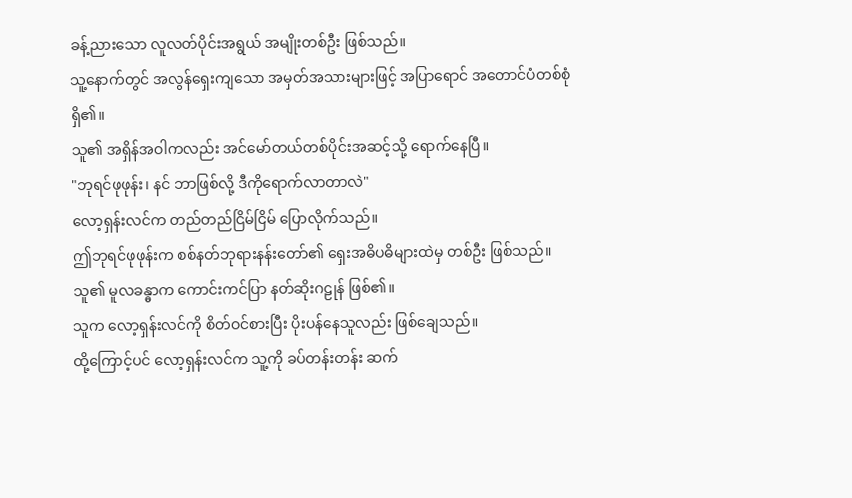ခန့်ညားသော လူလတ်ပိုင်းအရွယ် အမျိုးတစ်ဦး ဖြစ်သည်။
သူ့နောက်တွင် အလွန်ရှေးကျသော အမှတ်အသားများဖြင့် အပြာရောင် အတောင်ပံတစ်စုံ ရှိ၏။
သူ၏ အရှိန်အဝါကလည်း အင်မော်တယ်တစ်ပိုင်းအဆင့်သို့ ရောက်နေပြီ။
"ဘုရင်ဖုဖုန်း၊ နင် ဘာဖြစ်လို့ ဒီကိုရောက်လာတာလဲ"
လော့ရှန်းလင်က တည်တည်ငြိမ်ငြိမ် ပြောလိုက်သည်။
ဤဘုရင်ဖုဖုန်းက စစ်နတ်ဘုရားနန်းတော်၏ ရှေးအဓိပဓိများထဲမှ တစ်ဦး ဖြစ်သည်။
သူ၏ မူလခန္ဓာက ကောင်းကင်ပြာ နတ်ဆိုးဂဠုန် ဖြစ်၏။
သူက လော့ရှန်းလင်ကို စိတ်ဝင်စားပြီး ပိုးပန်နေသူလည်း ဖြစ်ချေသည်။
ထို့ကြောင့်ပင် လော့ရှန်းလင်က သူ့ကို ခပ်တန်းတန်း ဆက်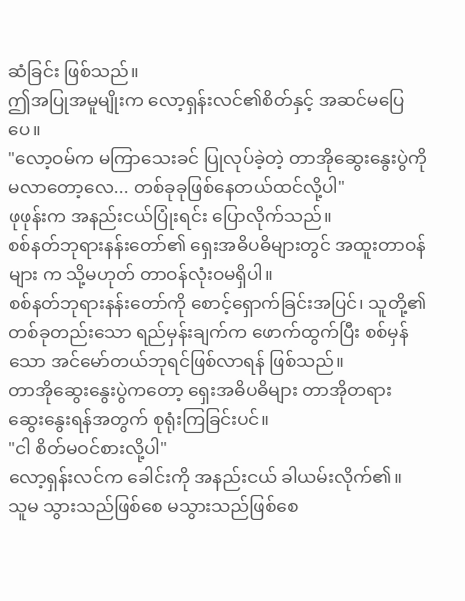ဆံခြင်း ဖြစ်သည်။
ဤအပြုအမူမျိုးက လော့ရှန်းလင်၏စိတ်နှင့် အဆင်မပြေပေ။
"လော့ဝမ်က မကြာသေးခင် ပြုလုပ်ခဲ့တဲ့ တာအိုဆွေးနွေးပွဲကို မလာတော့လေ... တစ်ခုခုဖြစ်နေတယ်ထင်လို့ပါ"
ဖုဖုန်းက အနည်းငယ်ပြုံးရင်း ပြောလိုက်သည်။
စစ်နတ်ဘုရားနန်းတော်၏ ရှေးအဓိပဓိများတွင် အထူးတာဝန်များ က သို့မဟုတ် တာဝန်လုံးဝမရှိပါ။
စစ်နတ်ဘုရားနန်းတော်ကို စောင့်ရှောက်ခြင်းအပြင်၊ သူတို့၏ တစ်ခုတည်းသော ရည်မှန်းချက်က ဖောက်ထွက်ပြီး စစ်မှန်သော အင်မော်တယ်ဘုရင်ဖြစ်လာရန် ဖြစ်သည်။
တာအိုဆွေးနွေးပွဲကတော့ ရှေးအဓိပဓိများ တာအိုတရား ဆွေးနွေးရန်အတွက် စုရုံးကြခြင်းပင်။
"ငါ စိတ်မဝင်စားလို့ပါ"
လော့ရှန်းလင်က ခေါင်းကို အနည်းငယ် ခါယမ်းလိုက်၏။
သူမ သွားသည်ဖြစ်စေ မသွားသည်ဖြစ်စေ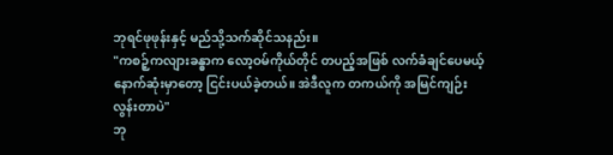ဘုရင်ဖုဖုန်းနှင့် မည်သို့သက်ဆိုင်သနည်း။
"ကစဉ့်ကလျားခန္ဓာက လော့ဝမ်ကိုယ်တိုင် တပည့်အဖြစ် လက်ခံချင်ပေမယ့် နောက်ဆုံးမှာတော့ ငြင်းပယ်ခဲ့တယ်။ အဲဒီလူက တကယ်ကို အမြင်ကျဉ်းလွန်းတာပဲ"
ဘု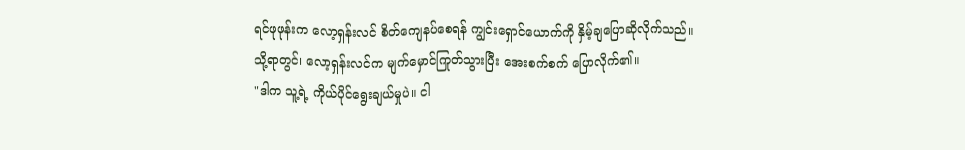ရင်ဖုဖုန်းက လော့ရှန်းလင် စိတ်ကျေနပ်စေရန် ကျွင်းရှောင်ယောက်ကို နှိမ့်ချပြောဆိုလိုက်သည်။
သို့ရာတွင်၊ လော့ရှန်းလင်က မျက်မှောင်ကြုတ်သွားပြီး အေးစက်စက် ပြောလိုက်၏။
"ဒါက သူ့ရဲ့ ကိုယ်ပိုင်ရွေးချယ်မှုပဲ။ ငါ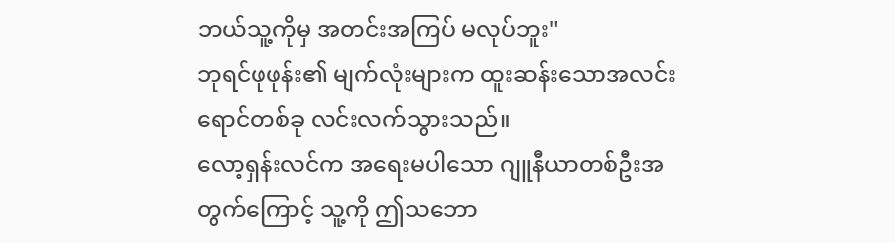ဘယ်သူ့ကိုမှ အတင်းအကြပ် မလုပ်ဘူး"
ဘုရင်ဖုဖုန်း၏ မျက်လုံးများက ထူးဆန်းသောအလင်းရောင်တစ်ခု လင်းလက်သွားသည်။
လော့ရှန်းလင်က အရေးမပါသော ဂျူနီယာတစ်ဦးအတွက်ကြောင့် သူ့ကို ဤသဘော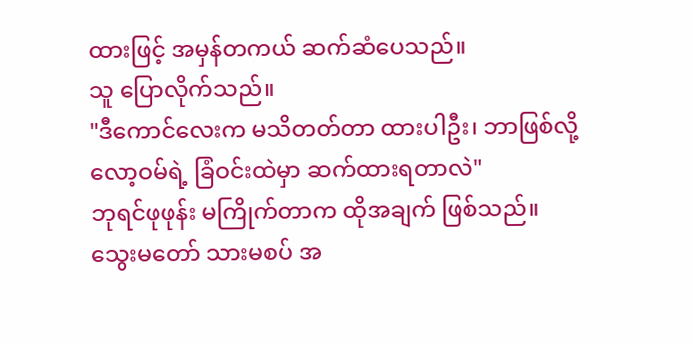ထားဖြင့် အမှန်တကယ် ဆက်ဆံပေသည်။
သူ ပြောလိုက်သည်။
"ဒီကောင်လေးက မသိတတ်တာ ထားပါဦး၊ ဘာဖြစ်လို့ လော့ဝမ်ရဲ့ ခြံဝင်းထဲမှာ ဆက်ထားရတာလဲ"
ဘုရင်ဖုဖုန်း မကြိုက်တာက ထိုအချက် ဖြစ်သည်။
သွေးမတော် သားမစပ် အ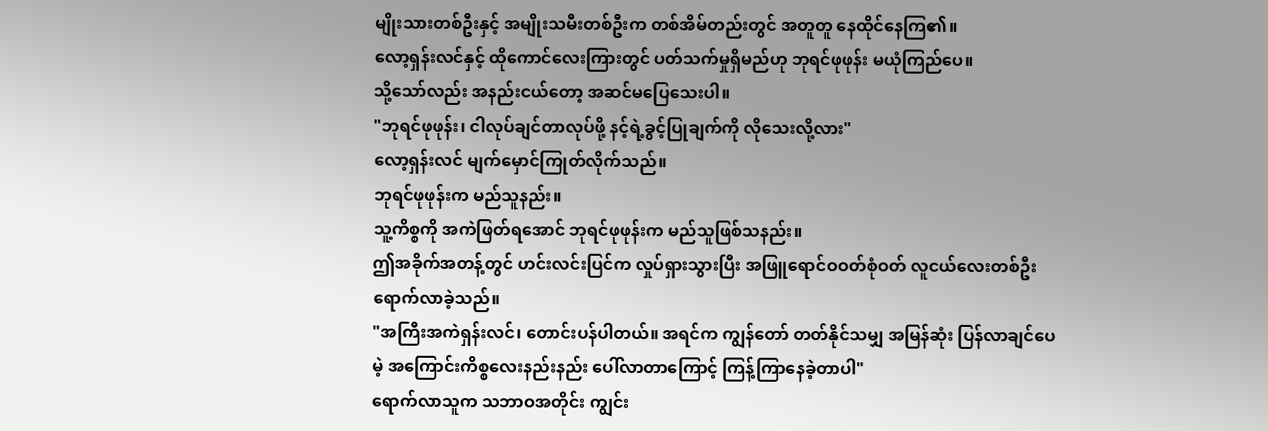မျိုးသားတစ်ဦးနှင့် အမျိုးသမီးတစ်ဦးက တစ်အိမ်တည်းတွင် အတူတူ နေထိုင်နေကြ၏။
လော့ရှန်းလင်နှင့် ထိုကောင်လေးကြားတွင် ပတ်သက်မှုရှိမည်ဟု ဘုရင်ဖုဖုန်း မယုံကြည်ပေ။
သို့သော်လည်း အနည်းငယ်တော့ အဆင်မပြေသေးပါ။
"ဘုရင်ဖုဖုန်း၊ ငါလုပ်ချင်တာလုပ်ဖို့ နင့်ရဲ့ခွင့်ပြုချက်ကို လိုသေးလို့လား"
လော့ရှန်းလင် မျက်မှောင်ကြုတ်လိုက်သည်။
ဘုရင်ဖုဖုန်းက မည်သူနည်း။
သူ့ကိစ္စကို အကဲဖြတ်ရအောင် ဘုရင်ဖုဖုန်းက မည်သူဖြစ်သနည်း။
ဤအခိုက်အတန့်တွင် ဟင်းလင်းပြင်က လှုပ်ရှားသွားပြီး အဖြူရောင်ဝဝတ်စုံဝတ် လူငယ်လေးတစ်ဦး ရောက်လာခဲ့သည်။
"အကြီးအကဲရှန်းလင်၊ တောင်းပန်ပါတယ်။ အရင်က ကျွန်တော် တတ်နိုင်သမျှ အမြန်ဆုံး ပြန်လာချင်ပေမဲ့ အကြောင်းကိစ္စလေးနည်းနည်း ပေါ်လာတာကြောင့် ကြန့်ကြာနေခဲ့တာပါ"
ရောက်လာသူက သဘာဝအတိုင်း ကျွင်း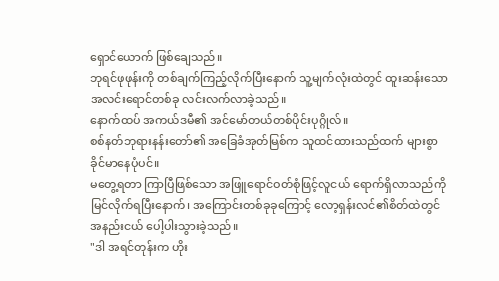ရှောင်ယောက် ဖြစ်ချေသည်။
ဘုရင်ဖုဖုန်းကို တစ်ချက်ကြည့်လိုက်ပြီးနောက် သူ့မျက်လုံးထဲတွင် ထူးဆန်းသော အလင်းရောင်တစ်ခု လင်းလက်လာခဲ့သည်။
နောက်ထပ် အကယ်ဒမီ၏ အင်မော်တယ်တစ်ပိုင်းပုဂ္ဂိုလ်။
စစ်နတ်ဘုရားနန်းတော်၏ အခြေခံအုတ်မြစ်က သူထင်ထားသည်ထက် များစွာ ခိုင်မာနေပုံပင်။
မတွေ့ရတာ ကြာပြီဖြစ်သော အဖြူရောင်ဝတ်စုံဖြင့်လူငယ် ရောက်ရှိလာသည်ကို မြင်လိုက်ရပြီးနောက်၊ အကြောင်းတစ်ခုခုကြောင့် လော့ရှန်းလင်၏စိတ်ထဲတွင် အနည်းငယ် ပေါ့ပါးသွားခဲ့သည်။
"ဒါ အရင်တုန်းက ဟိုး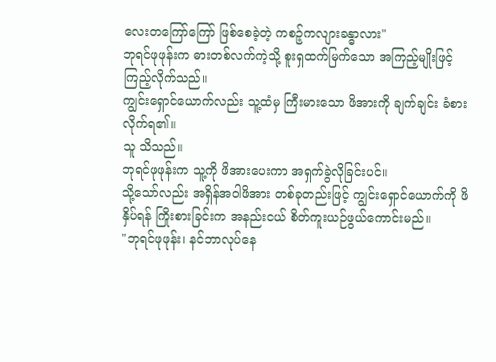လေးတကြော်ကြော် ဖြစ်စေခဲ့တဲ့ ကစဉ့်ကလျားခန္ဓာလား"
ဘုရင်ဖုဖုန်းက ဓားတစ်လက်ကဲ့သို့ စူးရှထက်မြက်သော အကြည့်မျိုးဖြင့် ကြည့်လိုက်သည်။
ကျွင်းရှောင်ယောက်လည်း သူ့ထံမှ ကြီးမားသော ဖိအားကို ချက်ချင်း ခံစားလိုက်ရ၏။
သူ သိသည်။
ဘုရင်ဖုဖုန်းက သူ့ကို ဖိအားပေးကာ အရှက်ခွဲလိုခြင်းပင်။
သို့သော်လည်း အရှိန်အဝါဖိအား တစ်ခုတည်းဖြင့် ကျွင်းရှောင်ယောက်ကို ဖိနှိပ်ရန် ကြိုးစားခြင်းက အနည်းငယ် စိတ်ကူးယဉ်ဖွယ်ကောင်းမည်။
"ဘုရင်ဖုဖုန်း၊ နင်ဘာလုပ်နေ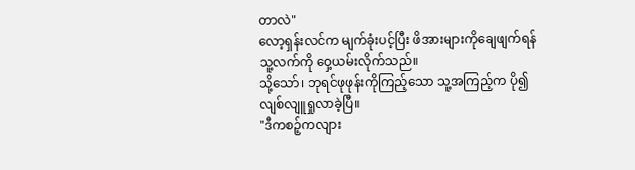တာလဲ"
လော့ရှန်းလင်က မျက်ခုံးပင့်ပြီး ဖိအားများကိုချေဖျက်ရန် သူ့လက်ကို ဝှေ့ယမ်းလိုက်သည်။
သို့သော်၊ ဘုရင်ဖုဖုန်းကိုကြည့်သော သူ့အကြည့်က ပို၍ လျစ်လျူရှုလာခဲ့ပြီ။
"ဒီကစဉ့်ကလျား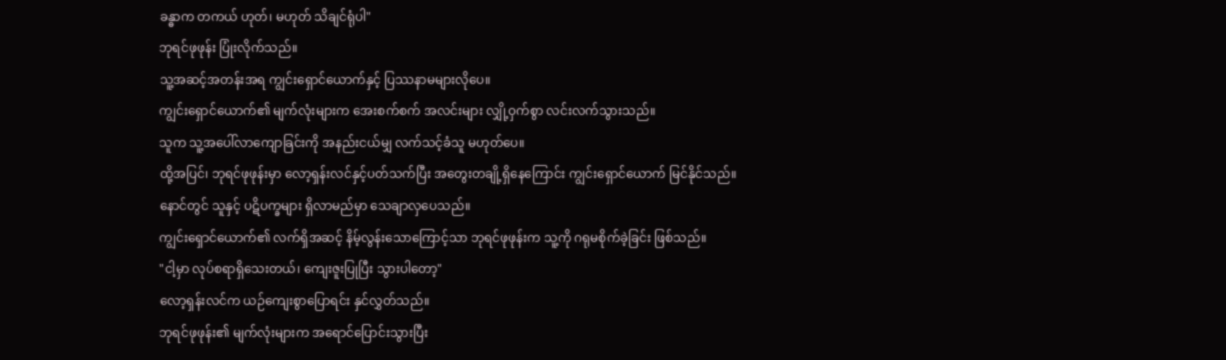ခန္ဓာက တကယ် ဟုတ်၊ မဟုတ် သိချင်ရုံပါ"
ဘုရင်ဖုဖုန်း ပြုံးလိုက်သည်။
သူ့အဆင့်အတန်းအရ ကျွင်းရှောင်ယောက်နှင့် ပြဿနာမများလိုပေ။
ကျွင်းရှောင်ယောက်၏ မျက်လုံးများက အေးစက်စက် အလင်းများ လျှို့ဝှက်စွာ လင်းလက်သွားသည်။
သူက သူ့အပေါ်လာကျောခြင်းကို အနည်းငယ်မျှ လက်သင့်ခံသူ မဟုတ်ပေ။
ထို့အပြင်၊ ဘုရင်ဖုဖုန်းမှာ လော့ရှန်းလင်နှင့်ပတ်သက်ပြီး အတွေးတချို့ရှိနေကြောင်း ကျွင်းရှောင်ယောက် မြင်နိုင်သည်။
နောင်တွင် သူနှင့် ပဋိပက္ခများ ရှိလာမည်မှာ သေချာလှပေသည်။
ကျွင်းရှောင်ယောက်၏ လက်ရှိအဆင့် နိမ့်လွန်းသောကြောင့်သာ ဘုရင်ဖုဖုန်းက သူ့ကို ဂရုမစိုက်ခဲ့ခြင်း ဖြစ်သည်။
"ငါ့မှာ လုပ်စရာရှိသေးတယ်၊ ကျေးဇူးပြုပြီး သွားပါတော့"
လော့ရှန်းလင်က ယဉ်ကျေးစွာပြောရင်း နှင်လွှတ်သည်။
ဘုရင်ဖုဖုန်း၏ မျက်လုံးများက အရောင်ပြောင်းသွားပြီး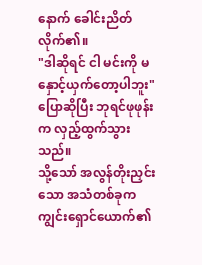နောက် ခေါင်းညိတ်လိုက်၏။
"ဒါဆိုရင် ငါ မင်းကို မနှောင့်ယှက်တော့ပါဘူး"
ပြောဆိုပြီး ဘုရင်ဖုဖုန်းက လှည့်ထွက်သွားသည်။
သို့သော် အလွန်တိုးညှင်းသော အသံတစ်ခုက ကျွင်းရှောင်ယောက်၏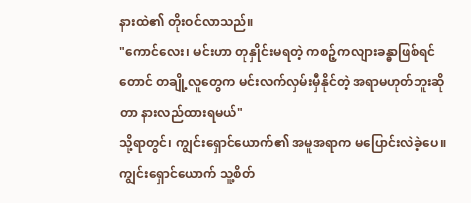နားထဲ၏ တိုးဝင်လာသည်။
"ကောင်လေး၊ မင်းဟာ တုနှိုင်းမရတဲ့ ကစဉ့်ကလျားခန္ဓာဖြစ်ရင်တောင် တချို့လူတွေက မင်းလက်လှမ်းမှီနိုင်တဲ့ အရာမဟုတ်ဘူးဆိုတာ နားလည်ထားရမယ်"
သို့ရာတွင်၊ ကျွင်းရှောင်ယောက်၏ အမူအရာက မပြောင်းလဲခဲ့ပေ။
ကျွင်းရှောင်ယောက် သူ့စိတ်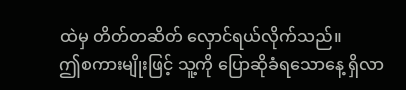ထဲမှ တိတ်တဆိတ် လှောင်ရယ်လိုက်သည်။
ဤစကားမျိုးဖြင့် သူ့ကို ပြောဆိုခံရသောနေ့ ရှိလာ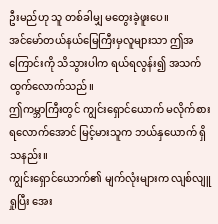ဦးမည်ဟု သူ တစ်ခါမျှ မတွေးခဲ့ဖူးပေ။
အင်မော်တယ်နယ်မြေကြီးမှလူများသာ ဤအကြောင်းကို သိသွားပါက ရယ်ရလွန်း၍ အသက်ထွက်လောက်သည်။
ဤကမ္ဘာကြီးတွင် ကျွင်းရှောင်ယောက် မလိုက်စားရလောက်အောင် မြင့်မားသူက ဘယ်နှယောက် ရှိသနည်း။
ကျွင်းရှောင်ယောက်၏ မျက်လုံးများက လျစ်လျူရှုပြီး အေး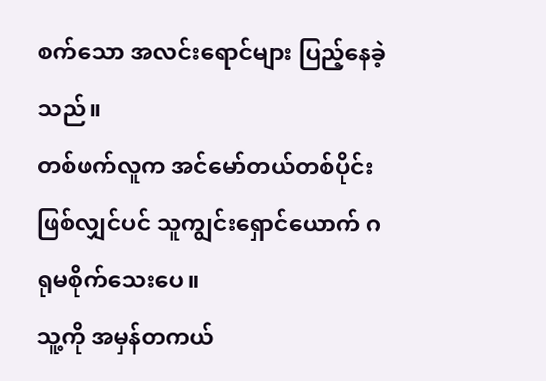စက်သော အလင်းရောင်များ ပြည့်နေခဲ့သည်။
တစ်ဖက်လူက အင်မော်တယ်တစ်ပိုင်းဖြစ်လျှင်ပင် သူကျွင်းရှောင်ယောက် ဂရုမစိုက်သေးပေ။
သူ့ကို အမှန်တကယ်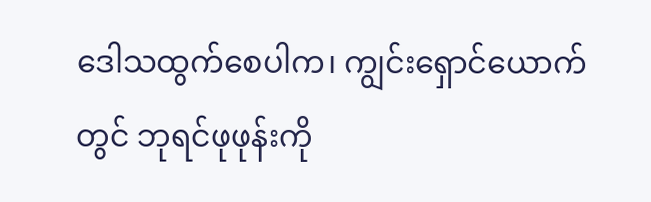ဒေါသထွက်စေပါက၊ ကျွင်းရှောင်ယောက်တွင် ဘုရင်ဖုဖုန်းကို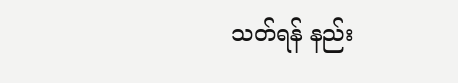သတ်ရန် နည်း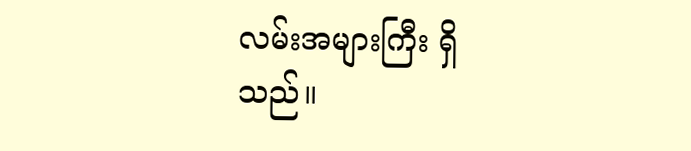လမ်းအများကြီး ရှိသည်။